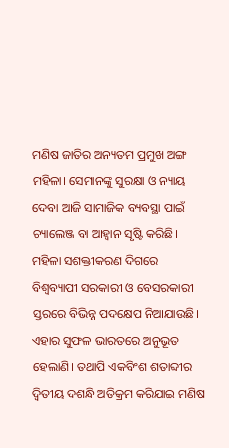ମଣିଷ ଜାତିର ଅନ୍ୟତମ ପ୍ରମୁଖ ଅଙ୍ଗ ମହିଳା। ସେମାନଙ୍କୁ ସୁରକ୍ଷା ଓ ନ୍ୟାୟ ଦେବା ଆଜି ସାମାଜିକ ବ୍ୟବସ୍ଥା ପାଇଁ ଚ୍ୟାଲେଞ୍ଜ ବା ଆହ୍ବାନ ସୃଷ୍ଟି କରିଛି। ମହିଳା ସଶକ୍ତୀକରଣ ଦିଗରେ ବିଶ୍ୱବ୍ୟାପୀ ସରକାରୀ ଓ ବେସରକାରୀ ସ୍ତରରେ ବିଭିନ୍ନ ପଦକ୍ଷେପ ନିଆଯାଉଛି। ଏହାର ସୁଫଳ ଭାରତରେ ଅନୁଭୂତ ହେଲାଣି। ତଥାପି ଏକବିଂଶ ଶତାବ୍ଦୀର ଦ୍ୱିତୀୟ ଦଶନ୍ଧି ଅତିକ୍ରମ କରିଯାଇ ମଣିଷ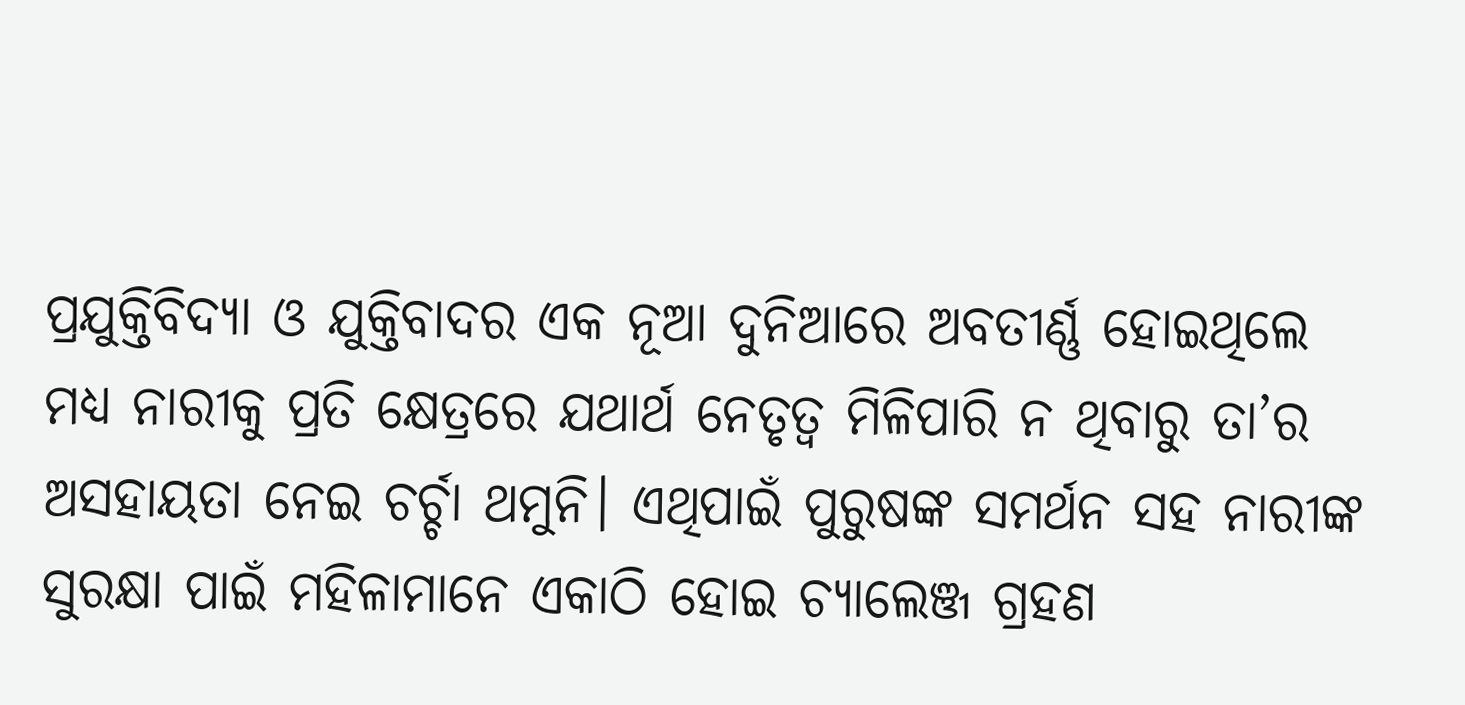ପ୍ରଯୁକ୍ତିବିଦ୍ୟା ଓ ଯୁକ୍ତିବାଦର ଏକ ନୂଆ ଦୁନିଆରେ ଅବତୀର୍ଣ୍ଣ ହୋଇଥିଲେ ମଧ୍ୟ ନାରୀକୁ ପ୍ରତି କ୍ଷେତ୍ରରେ ଯଥାର୍ଥ ନେତୃତ୍ୱ ମିଳିପାରି ନ ଥିବାରୁ ତା’ର ଅସହାୟତା ନେଇ ଚର୍ଚ୍ଚା ଥମୁନି। ଏଥିପାଇଁ ପୁରୁଷଙ୍କ ସମର୍ଥନ ସହ ନାରୀଙ୍କ ସୁରକ୍ଷା ପାଇଁ ମହିଳାମାନେ ଏକାଠି ହୋଇ ଚ୍ୟାଲେଞ୍ଜ ଗ୍ରହଣ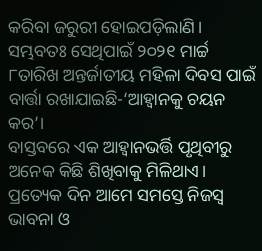କରିବା ଜରୁରୀ ହୋଇପଡ଼ିଲାଣି। ସମ୍ଭବତଃ ସେଥିପାଇଁ ୨୦୨୧ ମାର୍ଚ୍ଚ ୮ତାରିଖ ଅନ୍ତର୍ଜାତୀୟ ମହିଳା ଦିବସ ପାଇଁ ବାର୍ତ୍ତା ରଖାଯାଇଛି-‘ଆହ୍ବାନକୁ ଚୟନ କର’।
ବାସ୍ତବରେ ଏକ ଆହ୍ବାନଭର୍ତ୍ତି ପୃଥିବୀରୁ ଅନେକ କିଛି ଶିଖିବାକୁ ମିଳିଥାଏ। ପ୍ରତ୍ୟେକ ଦିନ ଆମେ ସମସ୍ତେ ନିଜସ୍ବ ଭାବନା ଓ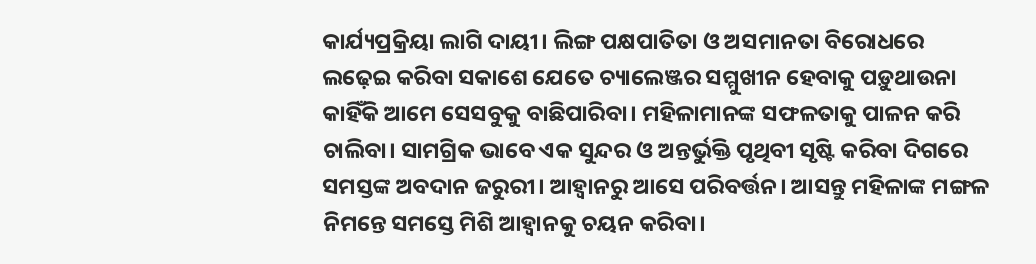କାର୍ଯ୍ୟପ୍ରକ୍ରିୟା ଲାଗି ଦାୟୀ। ଲିଙ୍ଗ ପକ୍ଷପାତିତା ଓ ଅସମାନତା ବିରୋଧରେ ଲଢ଼େଇ କରିବା ସକାଶେ ଯେତେ ଚ୍ୟାଲେଞ୍ଜର ସମ୍ମୁଖୀନ ହେବାକୁ ପଡ଼ୁଥାଉନା କାହିଁକି ଆମେ ସେସବୁକୁ ବାଛିପାରିବା। ମହିଳାମାନଙ୍କ ସଫଳତାକୁ ପାଳନ କରି ଚାଲିବା। ସାମଗ୍ରିକ ଭାବେ ଏକ ସୁନ୍ଦର ଓ ଅନ୍ତର୍ଭୁକ୍ତି ପୃଥିବୀ ସୃଷ୍ଟି କରିବା ଦିଗରେ ସମସ୍ତଙ୍କ ଅବଦାନ ଜରୁରୀ। ଆହ୍ବାନରୁ ଆସେ ପରିବର୍ତ୍ତନ। ଆସନ୍ତୁ ମହିଳାଙ୍କ ମଙ୍ଗଳ ନିମନ୍ତେ ସମସ୍ତେ ମିଶି ଆହ୍ବାନକୁ ଚୟନ କରିବା।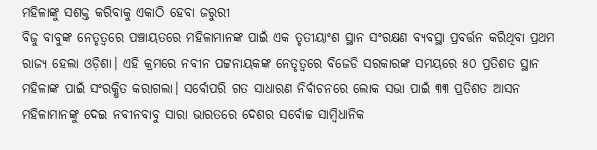ମହିଳାଙ୍କୁ ସଶକ୍ତ କରିବାକୁ ଏକାଠି ହେବା ଜରୁରୀ
ବିଜୁ ବାବୁଙ୍କ ନେତୃତ୍ୱରେ ପଞ୍ଚାୟତରେ ମହିଳାମାନଙ୍କ ପାଇଁ ଏକ ତୃତୀୟାଂଶ ସ୍ଥାନ ସଂରକ୍ଷଣ ବ୍ୟବସ୍ଥା ପ୍ରବର୍ତ୍ତନ କରିଥିବା ପ୍ରଥମ ରାଜ୍ୟ ହେଲା ଓଡ଼ିଶା। ଏହି କ୍ରମରେ ନବୀନ ପଟ୍ଟନାୟକଙ୍କ ନେତୃତ୍ୱରେ ବିଜେଡି ସରକାରଙ୍କ ସମୟରେ ୫୦ ପ୍ରତିଶତ ସ୍ଥାନ ମହିଳାଙ୍କ ପାଇଁ ସଂରକ୍ଷିତ କରାଗଲା। ସର୍ବୋପରି ଗତ ସାଧାରଣ ନିର୍ବାଚନରେ ଲୋକ ସଭା ପାଇଁ ୩୩ ପ୍ରତିଶତ ଆସନ ମହିଳାମାନଙ୍କୁ ଦେଇ ନବୀନବାବୁ ସାରା ଭାରତରେ ଦେଶର ସର୍ବୋଚ୍ଚ ସାମ୍ବିଧାନିକ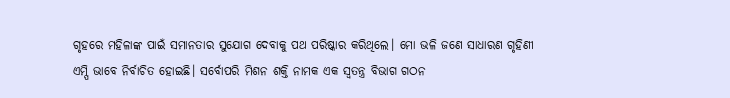ଗୃହରେ ମହିଳାଙ୍କ ପାଇଁ ସମାନତାର ସୁଯୋଗ ଦେବାକୁ ପଥ ପରିଷ୍କାର କରିଥିଲେ। ମୋ ଭଳି ଜଣେ ସାଧାରଣ ଗୃହିଣୀ ଏମ୍ପି ଭାବେ ନିର୍ବାଚିତ ହୋଇଛି। ସର୍ବୋପରି ମିଶନ ଶକ୍ତି ନାମକ ଏକ ସ୍ବତନ୍ତ୍ର ବିଭାଗ ଗଠନ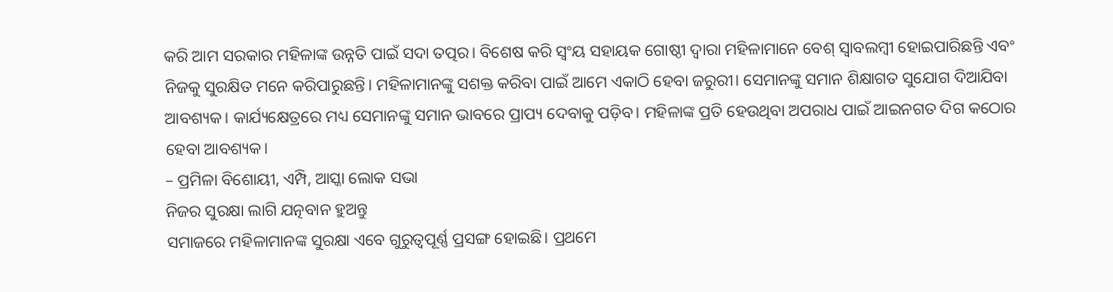କରି ଆମ ସରକାର ମହିଳାଙ୍କ ଉନ୍ନତି ପାଇଁ ସଦା ତତ୍ପର। ବିଶେଷ କରି ସ୍ବଂୟ ସହାୟକ ଗୋଷ୍ଠୀ ଦ୍ୱାରା ମହିଳାମାନେ ବେଶ୍ ସ୍ବାବଲମ୍ବୀ ହୋଇପାରିଛନ୍ତି ଏବଂ ନିଜକୁ ସୁରକ୍ଷିତ ମନେ କରିପାରୁଛନ୍ତି। ମହିଳାମାନଙ୍କୁ ସଶକ୍ତ କରିବା ପାଇଁ ଆମେ ଏକାଠି ହେବା ଜରୁରୀ। ସେମାନଙ୍କୁ ସମାନ ଶିକ୍ଷାଗତ ସୁଯୋଗ ଦିଆଯିବା ଆବଶ୍ୟକ। କାର୍ଯ୍ୟକ୍ଷେତ୍ରରେ ମଧ୍ୟ ସେମାନଙ୍କୁ ସମାନ ଭାବରେ ପ୍ରାପ୍ୟ ଦେବାକୁ ପଡ଼ିବ। ମହିଳାଙ୍କ ପ୍ରତି ହେଉଥିବା ଅପରାଧ ପାଇଁ ଆଇନଗତ ଦିଗ କଠୋର ହେବା ଆବଶ୍ୟକ।
– ପ୍ରମିଳା ବିଶୋୟୀ, ଏମ୍ପି, ଆସ୍କା ଲୋକ ସଭା
ନିଜର ସୁରକ୍ଷା ଲାଗି ଯତ୍ନବାନ ହୁଅନ୍ତୁ
ସମାଜରେ ମହିଳାମାନଙ୍କ ସୁରକ୍ଷା ଏବେ ଗୁରୁତ୍ୱପୂର୍ଣ୍ଣ ପ୍ରସଙ୍ଗ ହୋଇଛି। ପ୍ରଥମେ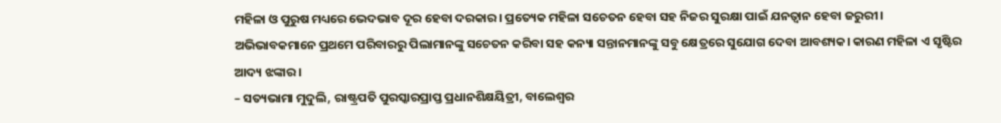ମହିଳା ଓ ପୁରୁଷ ମଧ୍ୟରେ ଭେଦଭାବ ଦୂର ହେବା ଦରକାର। ପ୍ରତ୍ୟେକ ମହିଳା ସଚେତନ ହେବା ସହ ନିଜର ସୁରକ୍ଷା ପାଇଁ ଯନତ୍ବାନ ହେବା ଜରୁରୀ। ଅଭିଭାବକମାନେ ପ୍ରଥମେ ପରିବାରରୁ ପିଲାମାନଙ୍କୁ ସଚେତନ କରିବା ସହ କନ୍ୟା ସନ୍ତାନମାନଙ୍କୁ ସବୁ କ୍ଷେତ୍ରରେ ସୁଯୋଗ ଦେବା ଆବଶ୍ୟକ। କାରଣ ମହିଳା ଏ ସୃଷ୍ଟିର ଆଦ୍ୟ ଝଙ୍କାର।
– ସତ୍ୟଭାମା ମୁଦୁଲି, ରାଷ୍ଟ୍ରପତି ପୁରସ୍କାରପ୍ରାପ୍ତ ପ୍ରଧାନଶିକ୍ଷୟିତ୍ରୀ, ବାଲେଶ୍ୱର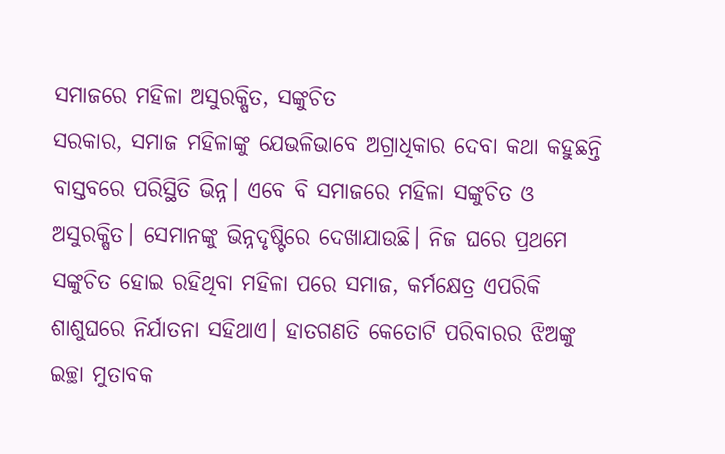ସମାଜରେ ମହିଳା ଅସୁରକ୍ଷିତ, ସଙ୍କୁଚିତ
ସରକାର, ସମାଜ ମହିଳାଙ୍କୁ ଯେଭଳିଭାବେ ଅଗ୍ରାଧିକାର ଦେବା କଥା କହୁଛନ୍ତି ବାସ୍ତବରେ ପରିସ୍ଥିତି ଭିନ୍ନ। ଏବେ ବି ସମାଜରେ ମହିଳା ସଙ୍କୁଚିତ ଓ ଅସୁରକ୍ଷିତ। ସେମାନଙ୍କୁ ଭିନ୍ନଦୃଷ୍ଟିରେ ଦେଖାଯାଉଛି। ନିଜ ଘରେ ପ୍ରଥମେ ସଙ୍କୁଚିତ ହୋଇ ରହିଥିବା ମହିଳା ପରେ ସମାଜ, କର୍ମକ୍ଷେତ୍ର ଏପରିକି ଶାଶୁଘରେ ନିର୍ଯାତନା ସହିଥାଏ। ହାତଗଣତି କେତୋଟି ପରିବାରର ଝିଅଙ୍କୁ ଇଚ୍ଛା ମୁତାବକ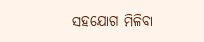ସହଯୋଗ ମିଳିବା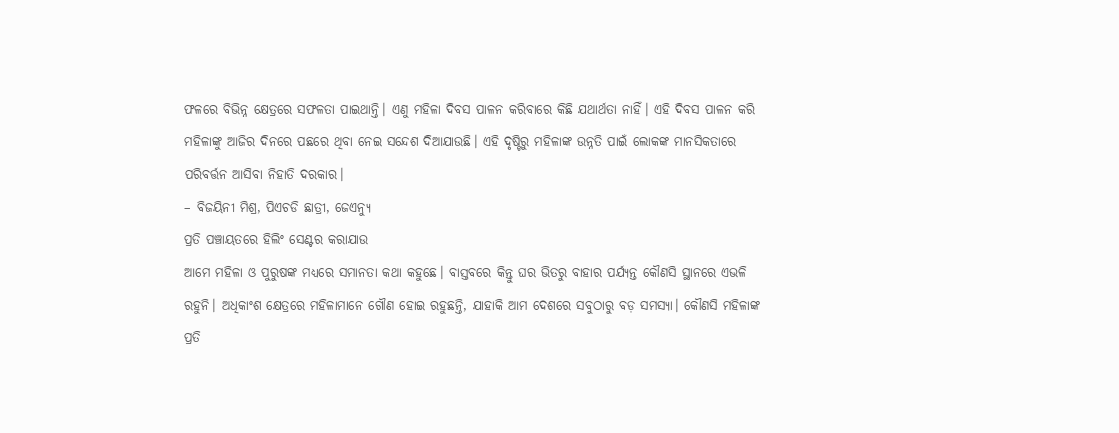ଫଳରେ ବିଭିନ୍ନ କ୍ଷେତ୍ରରେ ସଫଳତା ପାଇଥାନ୍ତି। ଏଣୁ ମହିଳା ଦିବସ ପାଳନ କରିବାରେ କିଛି ଯଥାର୍ଥତା ନାହିଁ। ଏହି ଦିବସ ପାଳନ କରି ମହିଳାଙ୍କୁ ଆଜିର ଦିନରେ ପଛରେ ଥିବା ନେଇ ସନ୍ଦେଶ ଦିଆଯାଉଛି। ଏହି ଦୃଷ୍ଟିରୁ ମହିଳାଙ୍କ ଉନ୍ନତି ପାଇଁ ଲୋକଙ୍କ ମାନସିକତାରେ ପରିବର୍ତ୍ତନ ଆସିବା ନିହାତି ଦରକାର।
– ବିଜୟିନୀ ମିଶ୍ର, ପିଏଚଡି ଛାତ୍ରୀ, ଜେଏନ୍ୟୁ
ପ୍ରତି ପଞ୍ଚାୟତରେ ହିଲିଂ ସେଣ୍ଟର କରାଯାଉ
ଆମେ ମହିଳା ଓ ପୁରୁଷଙ୍କ ମଧ୍ୟରେ ସମାନତା କଥା କହୁଛେ। ବାସ୍ତବରେ କିନ୍ତୁ ଘର ଭିତରୁ ବାହାର ପର୍ଯ୍ୟନ୍ତ କୌଣସି ସ୍ଥାନରେ ଏଭଳି ରହୁନି। ଅଧିକାଂଶ କ୍ଷେତ୍ରରେ ମହିଳାମାନେ ଗୌଣ ହୋଇ ରହୁଛନ୍ତି, ଯାହାକି ଆମ ଦେଶରେ ସବୁଠାରୁ ବଡ଼ ସମସ୍ୟା। କୌଣସି ମହିଳାଙ୍କ ପ୍ରତି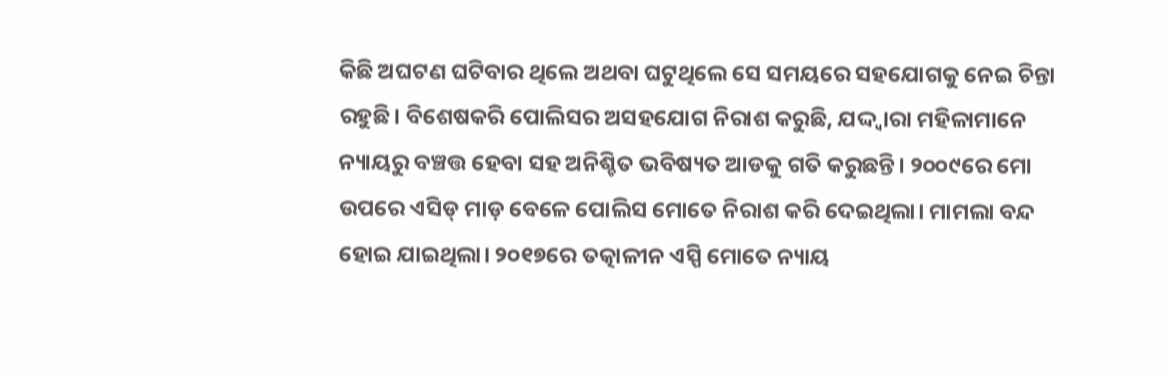କିଛି ଅଘଟଣ ଘଟିବାର ଥିଲେ ଅଥବା ଘଟୁଥିଲେ ସେ ସମୟରେ ସହଯୋଗକୁ ନେଇ ଚିନ୍ତା ରହୁଛି। ବିଶେଷକରି ପୋଲିସର ଅସହଯୋଗ ନିରାଶ କରୁଛି, ଯଦ୍ଦ୍ବାରା ମହିଳାମାନେ ନ୍ୟାୟରୁ ବଞ୍ଚତ୍ତ ହେବା ସହ ଅନିଶ୍ଚିତ ଭବିଷ୍ୟତ ଆଡକୁ ଗତି କରୁଛନ୍ତି। ୨୦୦୯ରେ ମୋ ଉପରେ ଏସିଡ୍ ମାଡ଼ ବେଳେ ପୋଲିସ ମୋତେ ନିରାଶ କରି ଦେଇଥିଲା। ମାମଲା ବନ୍ଦ ହୋଇ ଯାଇଥିଲା। ୨୦୧୭ରେ ତତ୍କାଳୀନ ଏସ୍ପି ମୋତେ ନ୍ୟାୟ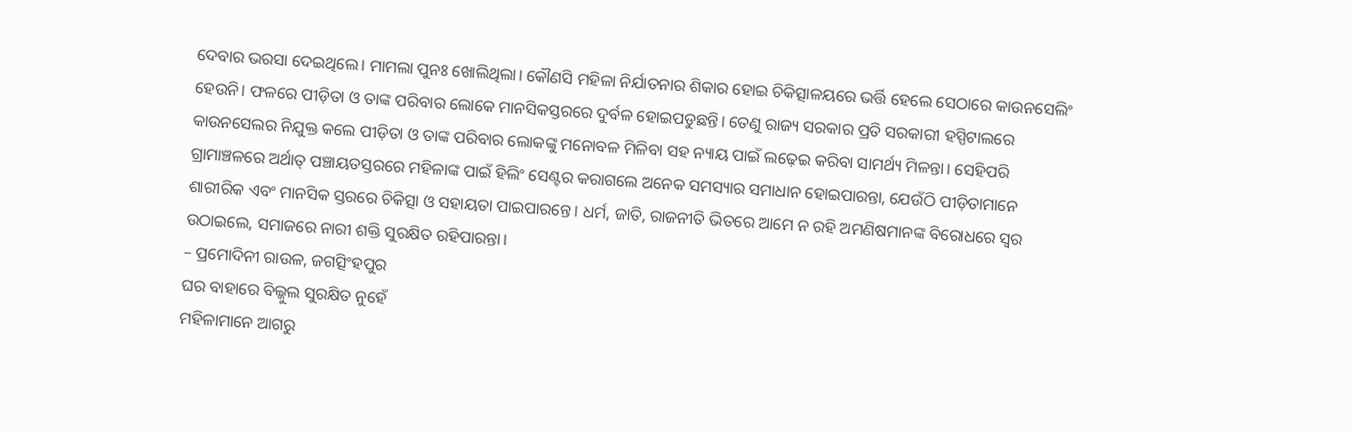ଦେବାର ଭରସା ଦେଇଥିଲେ। ମାମଲା ପୁନଃ ଖୋଲିଥିଲା। କୌଣସି ମହିଳା ନିର୍ଯାତନାର ଶିକାର ହୋଇ ଚିକିତ୍ସାଳୟରେ ଭର୍ତ୍ତି ହେଲେ ସେଠାରେ କାଉନସେଲିଂ ହେଉନି। ଫଳରେ ପୀଡ଼ିତା ଓ ତାଙ୍କ ପରିବାର ଲୋକେ ମାନସିକସ୍ତରରେ ଦୁର୍ବଳ ହୋଇପଡୁଛନ୍ତି। ତେଣୁ ରାଜ୍ୟ ସରକାର ପ୍ରତି ସରକାରୀ ହସ୍ପିଟାଲରେ କାଉନସେଲର ନିଯୁକ୍ତ କଲେ ପୀଡ଼ିତା ଓ ତାଙ୍କ ପରିବାର ଲୋକଙ୍କୁ ମନୋବଳ ମିଳିବା ସହ ନ୍ୟାୟ ପାଇଁ ଲଢ଼େଇ କରିବା ସାମର୍ଥ୍ୟ ମିଳନ୍ତା। ସେହିପରି ଗ୍ରାମାଞ୍ଚଳରେ ଅର୍ଥାତ୍ ପଞ୍ଚାୟତସ୍ତରରେ ମହିଳାଙ୍କ ପାଇଁ ହିଲିଂ ସେଣ୍ଟର କରାଗଲେ ଅନେକ ସମସ୍ୟାର ସମାଧାନ ହୋଇପାରନ୍ତା, ଯେଉଁଠି ପୀଡ଼ିତାମାନେ ଶାରୀରିକ ଏବଂ ମାନସିକ ସ୍ତରରେ ଚିକିତ୍ସା ଓ ସହାୟତା ପାଇପାରନ୍ତେ। ଧର୍ମ, ଜାତି, ରାଜନୀତି ଭିତରେ ଆମେ ନ ରହି ଅମଣିଷମାନଙ୍କ ବିରୋଧରେ ସ୍ବର ଉଠାଇଲେ, ସମାଜରେ ନାରୀ ଶକ୍ତି ସୁରକ୍ଷିତ ରହିପାରନ୍ତା।
– ପ୍ରମୋଦିନୀ ରାଉଳ, ଜଗତ୍ସିଂହପୁର
ଘର ବାହାରେ ବିଲ୍କୁଲ ସୁରକ୍ଷିତ ନୁହେଁ
ମହିଳାମାନେ ଆଗରୁ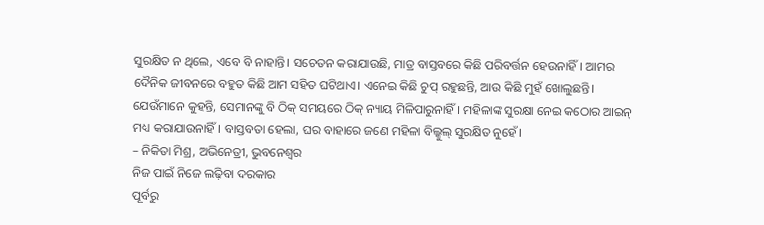ସୁରକ୍ଷିତ ନ ଥିଲେ, ଏବେ ବି ନାହାନ୍ତି। ସଚେତନ କରାଯାଉଛି, ମାତ୍ର ବାସ୍ତବରେ କିଛି ପରିବର୍ତ୍ତନ ହେଉନାହିଁ। ଆମର ଦୈନିକ ଜୀବନରେ ବହୁତ କିଛି ଆମ ସହିତ ଘଟିଥାଏ। ଏନେଇ କିଛି ଚୁପ୍ ରହୁଛନ୍ତି, ଆଉ କିଛି ମୁହଁ ଖୋଲୁଛନ୍ତି। ଯେଉଁମାନେ କୁହନ୍ତି, ସେମାନଙ୍କୁ ବି ଠିକ୍ ସମୟରେ ଠିକ୍ ନ୍ୟାୟ ମିଳିପାରୁନାହିଁ। ମହିଳାଙ୍କ ସୁରକ୍ଷା ନେଇ କଠୋର ଆଇନ୍ ମଧ୍ୟ କରାଯାଉନାହିଁ। ବାସ୍ତବତା ହେଲା, ଘର ବାହାରେ ଜଣେ ମହିଳା ବିଲ୍କୁଲ୍ ସୁରକ୍ଷିତ ନୁହେଁ।
– ନିକିତା ମିଶ୍ର, ଅଭିନେତ୍ରୀ, ଭୁବନେଶ୍ୱର
ନିଜ ପାଇଁ ନିଜେ ଲଢ଼ିବା ଦରକାର
ପୂର୍ବରୁ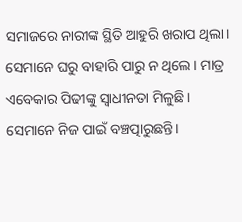ସମାଜରେ ନାରୀଙ୍କ ସ୍ଥିତି ଆହୁରି ଖରାପ ଥିଲା। ସେମାନେ ଘରୁ ବାହାରି ପାରୁ ନ ଥିଲେ। ମାତ୍ର ଏବେକାର ପିଢୀଙ୍କୁ ସ୍ବାଧୀନତା ମିଳୁଛି। ସେମାନେ ନିଜ ପାଇଁ ବଞ୍ଚତ୍ପାରୁଛନ୍ତି।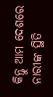କିନ୍ତୁ ଆମ ଦେଶରେ ନାରୀଙ୍କ ସ୍ଥିତି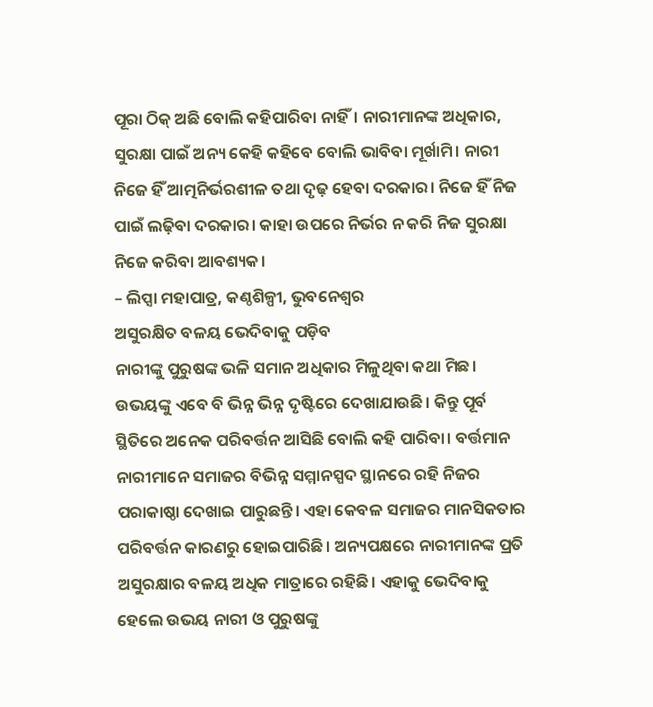ପୂରା ଠିକ୍ ଅଛି ବୋଲି କହିପାରିବା ନାହିଁ। ନାରୀମାନଙ୍କ ଅଧିକାର, ସୁରକ୍ଷା ପାଇଁ ଅନ୍ୟ କେହି କହିବେ ବୋଲି ଭାବିବା ମୂର୍ଖାମି। ନାରୀ ନିଜେ ହିଁ ଆତ୍ମନିର୍ଭରଶୀଳ ତଥା ଦୃଢ଼ ହେବା ଦରକାର। ନିଜେ ହିଁ ନିଜ ପାଇଁ ଲଢ଼ିବା ଦରକାର। କାହା ଉପରେ ନିର୍ଭର ନ କରି ନିଜ ସୁରକ୍ଷା ନିଜେ କରିବା ଆବଶ୍ୟକ।
– ଲିପ୍ସା ମହାପାତ୍ର, କଣ୍ଠଶିଳ୍ପୀ, ଭୁବନେଶ୍ୱର
ଅସୁରକ୍ଷିତ ବଳୟ ଭେଦିବାକୁ ପଡ଼ିବ
ନାରୀଙ୍କୁ ପୁରୁଷଙ୍କ ଭଳି ସମାନ ଅଧିକାର ମିଳୁଥିବା କଥା ମିଛ। ଉଭୟଙ୍କୁ ଏବେ ବି ଭିନ୍ନ ଭିନ୍ନ ଦୃଷ୍ଟିରେ ଦେଖାଯାଉଛି। କିନ୍ତୁ ପୂର୍ବ ସ୍ଥିତିରେ ଅନେକ ପରିବର୍ତ୍ତନ ଆସିଛି ବୋଲି କହି ପାରିବା। ବର୍ତ୍ତମାନ ନାରୀମାନେ ସମାଜର ବିଭିନ୍ନ ସମ୍ମାନସ୍ପଦ ସ୍ଥାନରେ ରହି ନିଜର ପରାକାଷ୍ଠା ଦେଖାଇ ପାରୁଛନ୍ତି। ଏହା କେବଳ ସମାଜର ମାନସିକତାର ପରିବର୍ତ୍ତନ କାରଣରୁ ହୋଇପାରିଛି। ଅନ୍ୟପକ୍ଷରେ ନାରୀମାନଙ୍କ ପ୍ରତି ଅସୁରକ୍ଷାର ବଳୟ ଅଧିକ ମାତ୍ରାରେ ରହିଛି। ଏହାକୁ ଭେଦିବାକୁ ହେଲେ ଉଭୟ ନାରୀ ଓ ପୁରୁଷଙ୍କୁ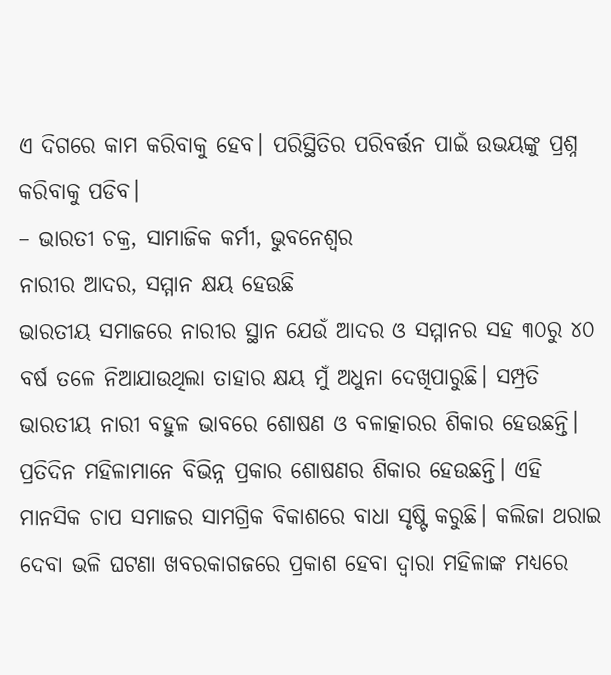ଏ ଦିଗରେ କାମ କରିବାକୁ ହେବ। ପରିସ୍ଥିତିର ପରିବର୍ତ୍ତନ ପାଇଁ ଉଭୟଙ୍କୁ ପ୍ରଶ୍ନ କରିବାକୁ ପଡିବ।
– ଭାରତୀ ଚକ୍ର, ସାମାଜିକ କର୍ମୀ, ଭୁବନେଶ୍ୱର
ନାରୀର ଆଦର, ସମ୍ମାନ କ୍ଷୟ ହେଉଛି
ଭାରତୀୟ ସମାଜରେ ନାରୀର ସ୍ଥାନ ଯେଉଁ ଆଦର ଓ ସମ୍ମାନର ସହ ୩୦ରୁ ୪୦ ବର୍ଷ ତଳେ ନିଆଯାଉଥିଲା ତାହାର କ୍ଷୟ ମୁଁ ଅଧୁନା ଦେଖିପାରୁଛି। ସମ୍ପ୍ରତି ଭାରତୀୟ ନାରୀ ବହୁଳ ଭାବରେ ଶୋଷଣ ଓ ବଳାତ୍କାରର ଶିକାର ହେଉଛନ୍ତି। ପ୍ରତିଦିନ ମହିଳାମାନେ ବିଭିନ୍ନ ପ୍ରକାର ଶୋଷଣର ଶିକାର ହେଉଛନ୍ତି। ଏହି ମାନସିକ ଚାପ ସମାଜର ସାମଗ୍ରିକ ବିକାଶରେ ବାଧା ସୃଷ୍ଟି କରୁଛି। କଲିଜା ଥରାଇ ଦେବା ଭଳି ଘଟଣା ଖବରକାଗଜରେ ପ୍ରକାଶ ହେବା ଦ୍ୱାରା ମହିଳାଙ୍କ ମଧ୍ୟରେ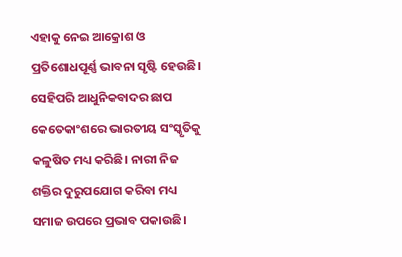ଏହାକୁ ନେଇ ଆକ୍ରୋଶ ଓ ପ୍ରତିଶୋଧପୂର୍ଣ୍ଣ ଭାବନା ସୃଷ୍ଟି ହେଉଛି। ସେହିପରି ଆଧୁନିକବାଦର ଛାପ କେତେକାଂଶରେ ଭାରତୀୟ ସଂସ୍କୃତିକୁ କଳୁଷିତ ମଧ୍ୟ କରିଛି। ନାରୀ ନିଜ ଶକ୍ତିର ଦୁରୁପଯୋଗ କରିବା ମଧ୍ୟ ସମାଜ ଉପରେ ପ୍ରଭାବ ପକାଉଛି।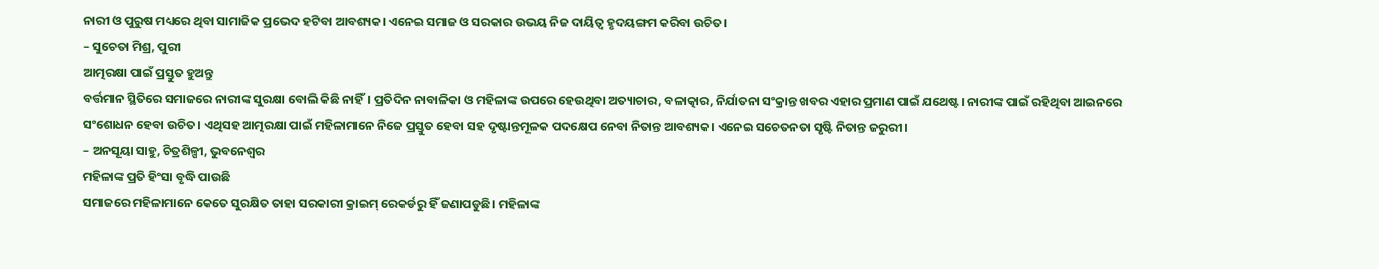ନାରୀ ଓ ପୁରୁଷ ମଧ୍ୟରେ ଥିବା ସାମାଜିକ ପ୍ରଭେଦ ହଟିବା ଆବଶ୍ୟକ। ଏନେଇ ସମାଜ ଓ ସରକାର ଉଭୟ ନିଜ ଦାୟିତ୍ୱ ହୃଦୟଙ୍ଗମ କରିବା ଉଚିତ।
– ସୁଚେତା ମିଶ୍ର, ପୁରୀ
ଆତ୍ମରକ୍ଷା ପାଇଁ ପ୍ରସ୍ତୁତ ହୁଅନ୍ତୁ
ବର୍ତ୍ତମାନ ସ୍ଥିତିରେ ସମାଜରେ ନାରୀଙ୍କ ସୁରକ୍ଷା ବୋଲି କିଛି ନାହିଁ। ପ୍ରତିଦିନ ନାବାଳିକା ଓ ମହିଳାଙ୍କ ଉପରେ ହେଉଥିବା ଅତ୍ୟାଚାର, ବଳାତ୍କାର, ନିର୍ଯାତନା ସଂକ୍ରାନ୍ତ ଖବର ଏହାର ପ୍ରମାଣ ପାଇଁ ଯଥେଷ୍ଟ। ନାରୀଙ୍କ ପାଇଁ ରହିଥିବା ଆଇନରେ ସଂଶୋଧନ ହେବା ଉଚିତ। ଏଥିସହ ଆତ୍ମରକ୍ଷା ପାଇଁ ମହିଳାମାନେ ନିଜେ ପ୍ରସ୍ତୁତ ହେବା ସହ ଦୃଷ୍ଟାନ୍ତମୂଳକ ପଦକ୍ଷେପ ନେବା ନିତାନ୍ତ ଆବଶ୍ୟକ। ଏନେଇ ସଚେତନତା ସୃଷ୍ଟି ନିତାନ୍ତ ଜରୁରୀ।
– ଅନସୂୟା ସାହୁ, ଚିତ୍ରଶିଳ୍ପୀ, ଭୁବନେଶ୍ୱର
ମହିଳାଙ୍କ ପ୍ରତି ହିଂସା ବୃଦ୍ଧି ପାଉଛି
ସମାଜରେ ମହିଳାମାନେ କେତେ ସୁରକ୍ଷିତ ତାହା ସରକାରୀ କ୍ରାଇମ୍ ରେକର୍ଡରୁ ହିଁ ଜଣାପଡୁଛି। ମହିଳାଙ୍କ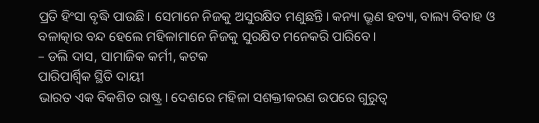ପ୍ରତି ହିଂସା ବୃଦ୍ଧି ପାଉଛି। ସେମାନେ ନିଜକୁ ଅସୁରକ୍ଷିତ ମଣୁଛନ୍ତି। କନ୍ୟା ଭ୍ରୂଣ ହତ୍ୟା, ବାଲ୍ୟ ବିବାହ ଓ ବଳାତ୍କାର ବନ୍ଦ ହେଲେ ମହିଳାମାନେ ନିଜକୁ ସୁରକ୍ଷିତ ମନେକରି ପାରିବେ।
– ଡଲି ଦାସ, ସାମାଜିକ କର୍ମୀ, କଟକ
ପାରିପାର୍ଶ୍ୱିକ ସ୍ଥିତି ଦାୟୀ
ଭାରତ ଏକ ବିକଶିତ ରାଷ୍ଟ୍ର। ଦେଶରେ ମହିଳା ସଶକ୍ତୀକରଣ ଉପରେ ଗୁରୁତ୍ୱ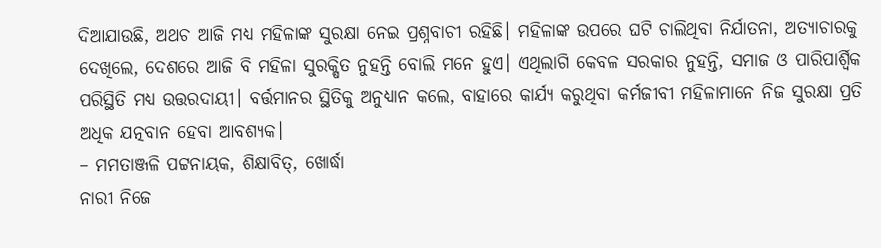ଦିଆଯାଉଛି, ଅଥଚ ଆଜି ମଧ୍ୟ ମହିଳାଙ୍କ ସୁରକ୍ଷା ନେଇ ପ୍ରଶ୍ନବାଚୀ ରହିଛି। ମହିଳାଙ୍କ ଉପରେ ଘଟି ଚାଲିଥିବା ନିର୍ଯାତନା, ଅତ୍ୟାଚାରକୁ ଦେଖିଲେ, ଦେଶରେ ଆଜି ବି ମହିଳା ସୁରକ୍ଷିତ ନୁହନ୍ତି ବୋଲି ମନେ ହୁଏ। ଏଥିଲାଗି କେବଳ ସରକାର ନୁହନ୍ତି, ସମାଜ ଓ ପାରିପାର୍ଶ୍ୱିକ ପରିସ୍ଥିତି ମଧ୍ୟ ଉତ୍ତରଦାୟୀ। ବର୍ତ୍ତମାନର ସ୍ଥିତିକୁ ଅନୁଧ୍ୟାନ କଲେ, ବାହାରେ କାର୍ଯ୍ୟ କରୁଥିବା କର୍ମଜୀବୀ ମହିଳାମାନେ ନିଜ ସୁରକ୍ଷା ପ୍ରତି ଅଧିକ ଯତ୍ନବାନ ହେବା ଆବଶ୍ୟକ।
– ମମତାଞ୍ଜଳି ପଟ୍ଟନାୟକ, ଶିକ୍ଷାବିତ୍, ଖୋର୍ଦ୍ଧା
ନାରୀ ନିଜେ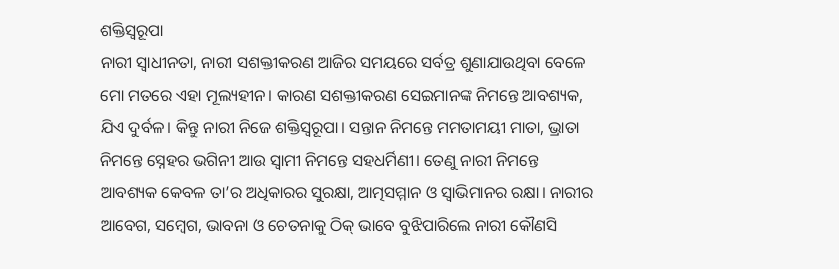ଶକ୍ତିସ୍ବରୂପା
ନାରୀ ସ୍ବାଧୀନତା, ନାରୀ ସଶକ୍ତୀକରଣ ଆଜିର ସମୟରେ ସର୍ବତ୍ର ଶୁଣାଯାଉଥିବା ବେଳେ ମୋ ମତରେ ଏହା ମୂଲ୍ୟହୀନ। କାରଣ ସଶକ୍ତୀକରଣ ସେଇମାନଙ୍କ ନିମନ୍ତେ ଆବଶ୍ୟକ, ଯିଏ ଦୁର୍ବଳ। କିନ୍ତୁ ନାରୀ ନିଜେ ଶକ୍ତିସ୍ବରୂପା। ସନ୍ତାନ ନିମନ୍ତେ ମମତାମୟୀ ମାତା, ଭ୍ରାତା ନିମନ୍ତେ ସ୍ନେହର ଭଗିନୀ ଆଉ ସ୍ବାମୀ ନିମନ୍ତେ ସହଧର୍ମିଣୀ। ତେଣୁ ନାରୀ ନିମନ୍ତେ ଆବଶ୍ୟକ କେବଳ ତା’ର ଅଧିକାରର ସୁରକ୍ଷା, ଆତ୍ମସମ୍ମାନ ଓ ସ୍ବାଭିମାନର ରକ୍ଷା। ନାରୀର ଆବେଗ, ସମ୍ବେଗ, ଭାବନା ଓ ଚେତନାକୁ ଠିକ୍ ଭାବେ ବୁଝିପାରିଲେ ନାରୀ କୌଣସି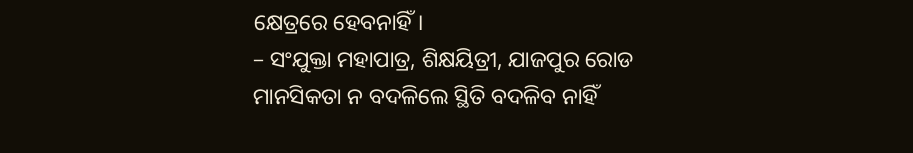କ୍ଷେତ୍ରରେ ହେବନାହିଁ।
– ସଂଯୁକ୍ତା ମହାପାତ୍ର, ଶିକ୍ଷୟିତ୍ରୀ, ଯାଜପୁର ରୋଡ
ମାନସିକତା ନ ବଦଳିଲେ ସ୍ଥିତି ବଦଳିବ ନାହିଁ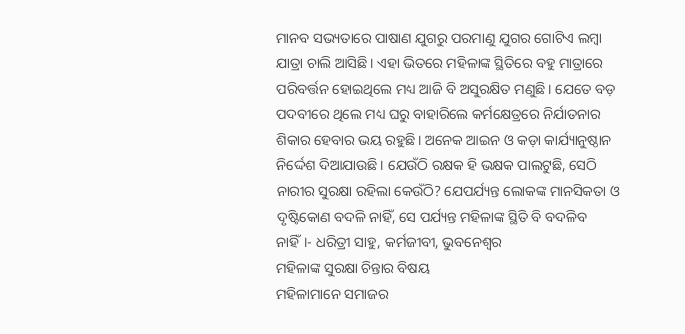ମାନବ ସଭ୍ୟତାରେ ପାଷାଣ ଯୁଗରୁ ପରମାଣୁ ଯୁଗର ଗୋଟିଏ ଲମ୍ବା ଯାତ୍ରା ଚାଲି ଆସିଛି। ଏହା ଭିତରେ ମହିଳାଙ୍କ ସ୍ଥିତିରେ ବହୁ ମାତ୍ରାରେ ପରିବର୍ତ୍ତନ ହୋଇଥିଲେ ମଧ୍ୟ ଆଜି ବି ଅସୁରକ୍ଷିତ ମଣୁଛି। ଯେତେ ବଡ଼ ପଦବୀରେ ଥିଲେ ମଧ୍ୟ ଘରୁ ବାହାରିଲେ କର୍ମକ୍ଷେତ୍ରରେ ନିର୍ଯାତନାର ଶିକାର ହେବାର ଭୟ ରହୁଛି। ଅନେକ ଆଇନ ଓ କଡ଼ା କାର୍ଯ୍ୟାନୁଷ୍ଠାନ ନିର୍ଦ୍ଦେଶ ଦିଆଯାଉଛି। ଯେଉଁଠି ରକ୍ଷକ ହି ଭକ୍ଷକ ପାଲଟୁଛି, ସେଠି ନାରୀର ସୁରକ୍ଷା ରହିଲା କେଉଁଠି? ଯେପର୍ଯ୍ୟନ୍ତ ଲୋକଙ୍କ ମାନସିକତା ଓ ଦୃଷ୍ଟିକୋଣ ବଦଳି ନାହିଁ, ସେ ପର୍ଯ୍ୟନ୍ତ ମହିଳାଙ୍କ ସ୍ଥିତି ବି ବଦଳିବ ନାହିଁ।- ଧରିତ୍ରୀ ସାହୁ, କର୍ମଜୀବୀ, ଭୁବନେଶ୍ୱର
ମହିଳାଙ୍କ ସୁରକ୍ଷା ଚିନ୍ତାର ବିଷୟ
ମହିଳାମାନେ ସମାଜର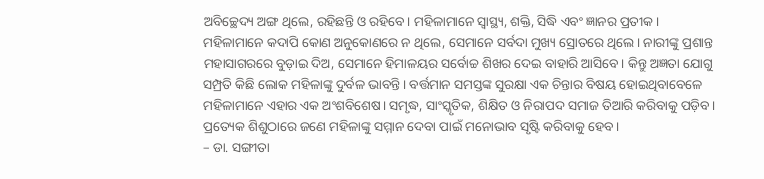ଅବିଚ୍ଛେଦ୍ୟ ଅଙ୍ଗ ଥିଲେ, ରହିଛନ୍ତି ଓ ରହିବେ। ମହିଳାମାନେ ସ୍ବାସ୍ଥ୍ୟ, ଶକ୍ତି, ସିଦ୍ଧି ଏବଂ ଜ୍ଞାନର ପ୍ରତୀକ। ମହିଳାମାନେ କଦାପି କୋଣ ଅନୁକୋଣରେ ନ ଥିଲେ, ସେମାନେ ସର୍ବଦା ମୁଖ୍ୟ ସ୍ରୋତରେ ଥିଲେ। ନାରୀଙ୍କୁ ପ୍ରଶାନ୍ତ ମହାସାଗରରେ ବୁଡ଼ାଇ ଦିଅ, ସେମାନେ ହିମାଳୟର ସର୍ବୋଚ୍ଚ ଶିଖର ଦେଇ ବାହାରି ଆସିବେ। କିନ୍ତୁ ଅଜ୍ଞତା ଯୋଗୁ ସମ୍ପ୍ରତି କିଛି ଲୋକ ମହିଳାଙ୍କୁ ଦୁର୍ବଳ ଭାବନ୍ତି। ବର୍ତ୍ତମାନ ସମସ୍ତଙ୍କ ସୁରକ୍ଷା ଏକ ଚିନ୍ତାର ବିଷୟ ହୋଇଥିବାବେଳେ ମହିଳାମାନେ ଏହାର ଏକ ଅଂଶବିଶେଷ। ସମୃଦ୍ଧ, ସାଂସ୍କୃତିକ, ଶିକ୍ଷିତ ଓ ନିରାପଦ ସମାଜ ତିଆରି କରିବାକୁ ପଡ଼ିବ। ପ୍ରତ୍ୟେକ ଶିଶୁଠାରେ ଜଣେ ମହିଳାଙ୍କୁ ସମ୍ମାନ ଦେବା ପାଇଁ ମନୋଭାବ ସୃଷ୍ଟି କରିବାକୁ ହେବ।
– ଡା. ସଙ୍ଗୀତା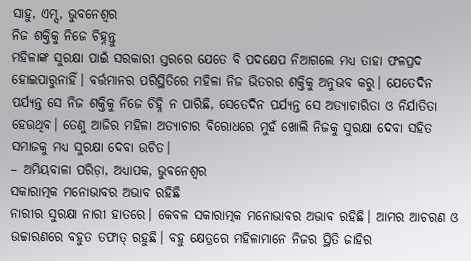ସାହୁ, ଏମ୍ସ, ଭୁବନେଶ୍ୱର
ନିଜ ଶକ୍ତିକୁ ନିଜେ ଚିହ୍ନନ୍ତୁ
ମହିଳାଙ୍କ ସୁରକ୍ଷା ପାଇଁ ସରକାରୀ ସ୍ତରରେ ଯେତେ ବି ପଦକ୍ଷେପ ନିଆଗଲେ ମଧ୍ୟ ତାହା ଫଳପ୍ରଦ ହୋଇପାରୁନାହିଁ। ବର୍ତ୍ତମାନର ପରିସ୍ଥିତିରେ ମହିଳା ନିଜ ଭିତରର ଶକ୍ତିକୁ ଅନୁଭବ କରୁ। ଯେତେଦିନ ପର୍ଯ୍ୟନ୍ତ ସେ ନିଜ ଶକ୍ତିକୁ ନିଜେ ଚିହ୍ନି ନ ପାରିଛି, ସେତେଦିନ ପର୍ଯ୍ୟନ୍ତ ସେ ଅତ୍ୟାଚାରିତା ଓ ନିର୍ଯାତିତା ହେଉଥିବ। ତେଣୁ ଆଜିର ମହିଳା ଅତ୍ୟାଚାର ବିରୋଧରେ ମୁହଁ ଖୋଲି ନିଜକୁ ସୁରକ୍ଷା ଦେବା ସହିତ ସମାଜକୁ ମଧ୍ୟ ସୁରକ୍ଷା ଦେବା ଉଚିତ।
– ଅମିୟବାଳା ପରିଡ଼ା, ଅଧ୍ୟାପକ, ଭୁବନେଶ୍ୱର
ସକାରାତ୍ମକ ମନୋଭାବର ଅଭାବ ରହିଛି
ନାରୀର ସୁରକ୍ଷା ନାରୀ ହାତରେ। କେବଳ ସକାରାତ୍ମକ ମନୋଭାବର ଅଭାବ ରହିଛି। ଆମର ଆଚରଣ ଓ ଉଚ୍ଚାରଣରେ ବହୁତ ତଫାତ୍ ରହୁଛି। ବହୁ କ୍ଷେତ୍ରରେ ମହିଳାମାନେ ନିଜର ସ୍ଥିତି ଜାହିର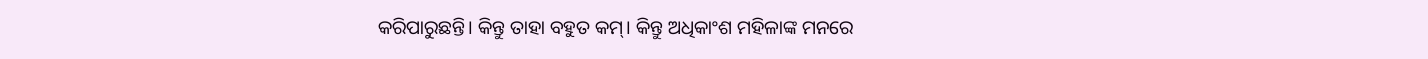କରିପାରୁଛନ୍ତି। କିନ୍ତୁ ତାହା ବହୁତ କମ୍। କିନ୍ତୁ ଅଧିକାଂଶ ମହିଳାଙ୍କ ମନରେ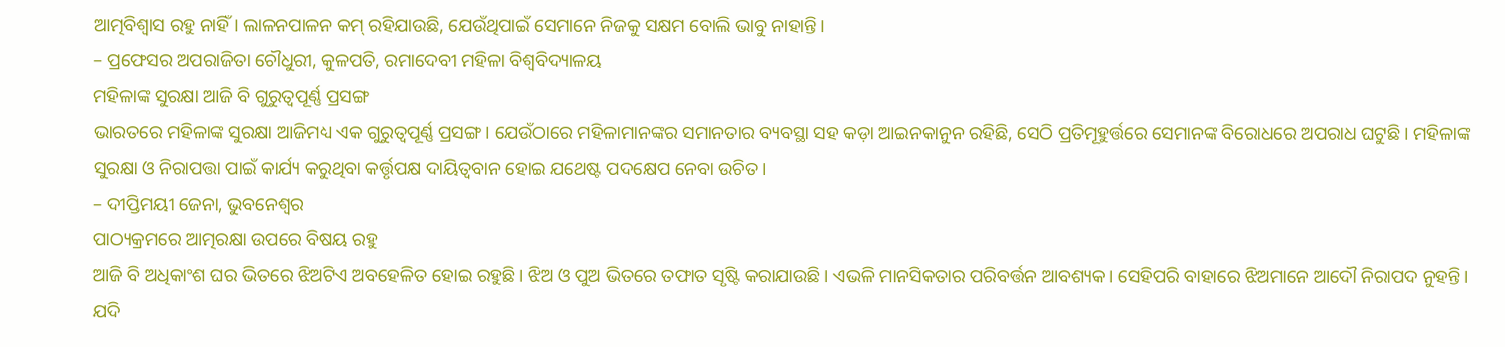ଆତ୍ମବିଶ୍ୱାସ ରହୁ ନାହିଁ। ଲାଳନପାଳନ କମ୍ ରହିଯାଉଛି, ଯେଉଁଥିପାଇଁ ସେମାନେ ନିଜକୁ ସକ୍ଷମ ବୋଲି ଭାବୁ ନାହାନ୍ତି।
– ପ୍ରଫେସର ଅପରାଜିତା ଚୌଧୁରୀ, କୁଳପତି, ରମାଦେବୀ ମହିଳା ବିଶ୍ୱବିଦ୍ୟାଳୟ
ମହିଳାଙ୍କ ସୁରକ୍ଷା ଆଜି ବି ଗୁରୁତ୍ୱପୂର୍ଣ୍ଣ ପ୍ରସଙ୍ଗ
ଭାରତରେ ମହିଳାଙ୍କ ସୁରକ୍ଷା ଆଜିମଧ୍ୟ ଏକ ଗୁରୁତ୍ୱପୂର୍ଣ୍ଣ ପ୍ରସଙ୍ଗ। ଯେଉଁଠାରେ ମହିଳାମାନଙ୍କର ସମାନତାର ବ୍ୟବସ୍ଥା ସହ କଡ଼ା ଆଇନକାନୁନ ରହିଛି, ସେଠି ପ୍ରତିମୂହୁର୍ତ୍ତରେ ସେମାନଙ୍କ ବିରୋଧରେ ଅପରାଧ ଘଟୁଛି। ମହିଳାଙ୍କ ସୁରକ୍ଷା ଓ ନିରାପତ୍ତା ପାଇଁ କାର୍ଯ୍ୟ କରୁଥିବା କର୍ତ୍ତୃପକ୍ଷ ଦାୟିତ୍ୱବାନ ହୋଇ ଯଥେଷ୍ଟ ପଦକ୍ଷେପ ନେବା ଉଚିତ।
– ଦୀପ୍ତିମୟୀ ଜେନା, ଭୁବନେଶ୍ୱର
ପାଠ୍ୟକ୍ରମରେ ଆତ୍ମରକ୍ଷା ଉପରେ ବିଷୟ ରହୁ
ଆଜି ବି ଅଧିକାଂଶ ଘର ଭିତରେ ଝିଅଟିଏ ଅବହେଳିତ ହୋଇ ରହୁଛି। ଝିଅ ଓ ପୁଅ ଭିତରେ ତଫାତ ସୃଷ୍ଟି କରାଯାଉଛି। ଏଭଳି ମାନସିକତାର ପରିବର୍ତ୍ତନ ଆବଶ୍ୟକ। ସେହିପରି ବାହାରେ ଝିଅମାନେ ଆଦୌ ନିରାପଦ ନୁହନ୍ତି। ଯଦି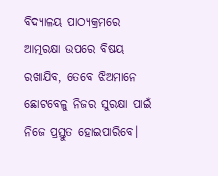ବିଦ୍ୟାଳୟ ପାଠ୍ୟକ୍ରମରେ ଆତ୍ମରକ୍ଷା ଉପରେ ବିଷୟ ରଖାଯିବ, ତେବେ ଝିଅମାନେ ଛୋଟବେଳୁ ନିଜର ସୁରକ୍ଷା ପାଇଁ ନିଜେ ପ୍ରସ୍ତୁତ ହୋଇପାରିବେ।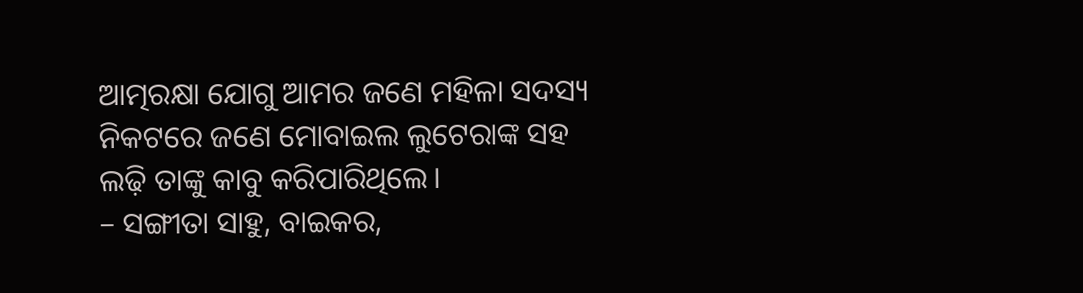ଆତ୍ମରକ୍ଷା ଯୋଗୁ ଆମର ଜଣେ ମହିଳା ସଦସ୍ୟ ନିକଟରେ ଜଣେ ମୋବାଇଲ ଲୁଟେରାଙ୍କ ସହ ଲଢ଼ି ତାଙ୍କୁ କାବୁ କରିପାରିଥିଲେ।
– ସଙ୍ଗୀତା ସାହୁ, ବାଇକର,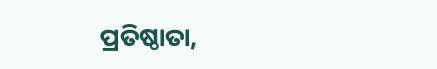ପ୍ରତିଷ୍ଠାତା,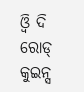ଓ୍ବି ଦି ରୋଡ୍ କୁଇନ୍ସ